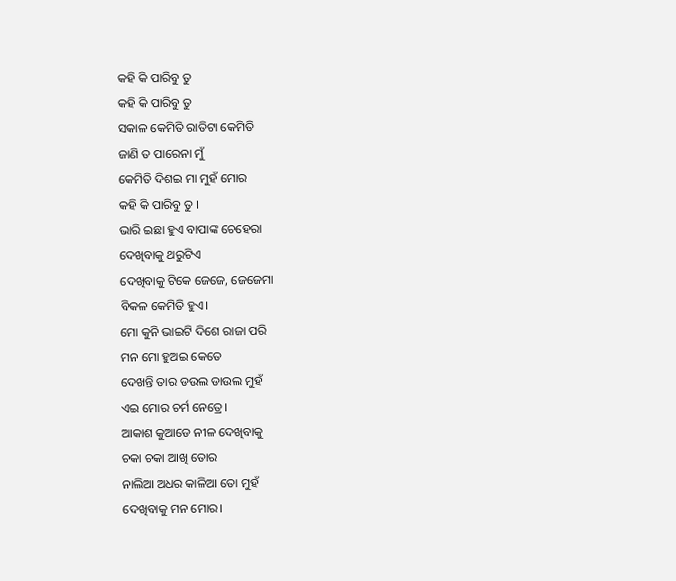କହି କି ପାରିବୁ ତୁ
କହି କି ପାରିବୁ ତୁ
ସକାଳ କେମିତି ରାତିଟା କେମିତି
ଜାଣି ତ ପାରେନା ମୁଁ
କେମିତି ଦିଶଇ ମା ମୁହଁ ମୋର
କହି କି ପାରିବୁ ତୁ ।
ଭାରି ଇଛା ହୁଏ ବାପାଙ୍କ ଚେହେରା
ଦେଖିବାକୁ ଥରୁଟିଏ
ଦେଖିବାକୁ ଟିକେ ଜେଜେ, ଜେଜେମା
ବିକଳ କେମିତି ହୁଏ।
ମୋ କୁନି ଭାଇଟି ଦିଶେ ରାଜା ପରି
ମନ ମୋ ହୁଅଇ କେତେ
ଦେଖନ୍ତି ତାର ଡଉଲ ଡାଉଲ ମୁହଁ
ଏଇ ମୋର ଚର୍ମ ନେତ୍ରେ।
ଆକାଶ କୁଆଡେ ନୀଳ ଦେଖିବାକୁ
ଚକା ଚକା ଆଖି ତୋର
ନାଲିଆ ଅଧର କାଳିଆ ତୋ ମୁହଁ
ଦେଖିବାକୁ ମନ ମୋର।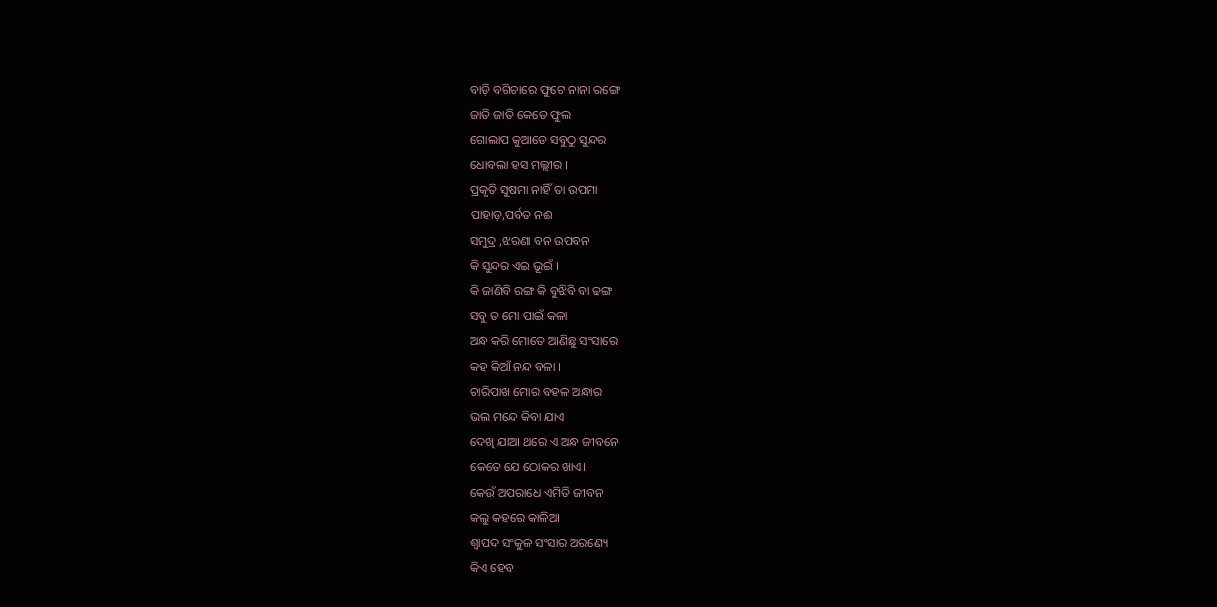ବାଡ଼ି ବଗିଚାରେ ଫୁଟେ ନାନା ରଙ୍ଗେ
ଜାତି ଜାତି କେତେ ଫୁଲ
ଗୋଲାପ କୁଆଡେ ସବୁଠୁ ସୁନ୍ଦର
ଧୋବଲା ହସ ମଲ୍ଲୀର ।
ପ୍ରକୃତି ସୁଷମା ନାହିଁ ତା ଉପମା
ପାହାଡ଼,ପର୍ବତ ନଈ
ସମୁଦ୍ର ,ଝରଣା ବନ ଉପବନ
କି ସୁନ୍ଦର ଏଇ ଭୂଇଁ ।
କି ଜାଣିବି ରଙ୍ଗ କି ବୁଝିବି ବା ଢଙ୍ଗ
ସବୁ ତ ମୋ ପାଇଁ କଳା
ଅନ୍ଧ କରି ମୋତେ ଆଣିଛୁ ସଂସାରେ
କହ କିଆଁ ନନ୍ଦ ବଳା ।
ଚାରିପାଖ ମୋର ବହଳ ଅନ୍ଧାର
ଭଲ ମନ୍ଦେ କିବା ଯାଏ
ଦେଖି ଯାଆ ଥରେ ଏ ଅନ୍ଧ ଜୀବନେ
କେତେ ଯେ ଠୋକର ଖାଏ।
କେଉଁ ଅପରାଧେ ଏମିତି ଜୀବନ
କଲୁ କହରେ କାଳିଆ
ଶ୍ବାପଦ ସଂକୁଳ ସଂସାର ଅରଣ୍ୟେ
କିଏ ହେବ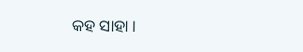କହ ସାହା ।